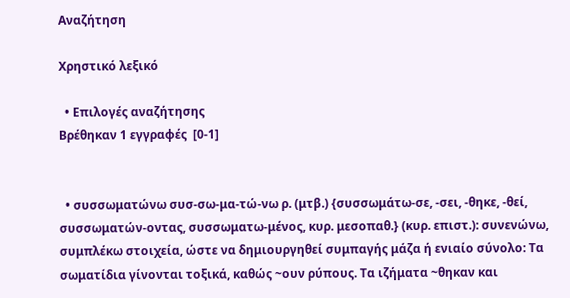Αναζήτηση

Χρηστικό λεξικό

  • Επιλογές αναζήτησης
Βρέθηκαν 1 εγγραφές  [0-1]


  • συσσωματώνω συσ-σω-μα-τώ-νω ρ. (μτβ.) {συσσωμάτω-σε, -σει, -θηκε, -θεί, συσσωματών-οντας, συσσωματω-μένος, κυρ. μεσοπαθ.} (κυρ. επιστ.): συνενώνω, συμπλέκω στοιχεία, ώστε να δημιουργηθεί συμπαγής μάζα ή ενιαίο σύνολο: Τα σωματίδια γίνονται τοξικά, καθώς ~ουν ρύπους. Τα ιζήματα ~θηκαν και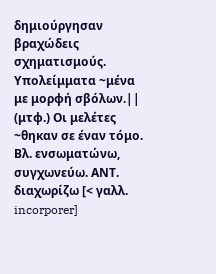δημιούργησαν βραχώδεις σχηματισμούς. Υπολείμματα ~μένα με μορφή σβόλων.|| (μτφ.) Οι μελέτες ~θηκαν σε έναν τόμο. Βλ. ενσωματώνω, συγχωνεύω. ΑΝΤ. διαχωρίζω [< γαλλ. incorporer]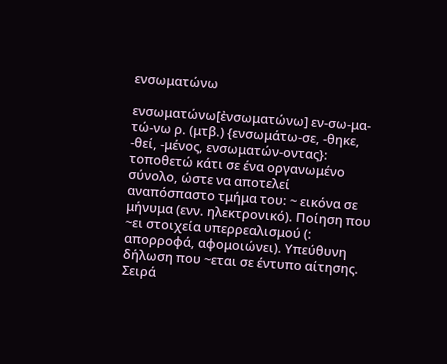ενσωματώνω

ενσωματώνω[ἐνσωματώνω] εν-σω-μα-τώ-νω ρ. (μτβ.) {ενσωμάτω-σε, -θηκε, -θεί, -μένος, ενσωματών-οντας}: τοποθετώ κάτι σε ένα οργανωμένο σύνολο, ώστε να αποτελεί αναπόσπαστο τμήμα του: ~ εικόνα σε μήνυμα (ενν. ηλεκτρονικό). Ποίηση που ~ει στοιχεία υπερρεαλισμού (: απορροφά, αφομοιώνει). Υπεύθυνη δήλωση που ~εται σε έντυπο αίτησης. Σειρά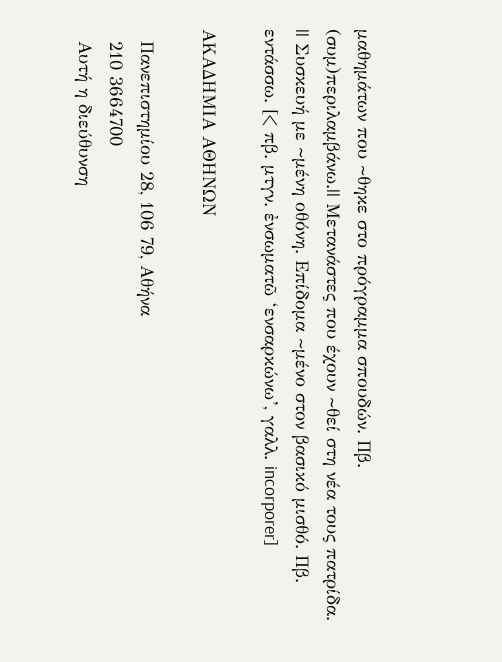μαθημάτων που ~θηκε στο πρόγραμμα σπουδών. Πβ. (συμ)περιλαμβάνω.|| Μετανάστες που έχουν ~θεί στη νέα τους πατρίδα. || Συσκευή με ~μένη οθόνη. Επίδομα ~μένο στον βασικό μισθό. Πβ. εντάσσω. [< πβ. μτγν. ἐνσωματῶ ‘ενσαρκώνω’, γαλλ. incorporer]

ΑΚΑΔΗΜΙΑ ΑΘΗΝΩΝ

  Πανεπιστημίου 28, 106 79, Αθήνα
  210 3664700
  Αυτή η διεύθυνση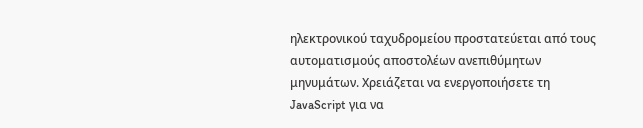ηλεκτρονικού ταχυδρομείου προστατεύεται από τους αυτοματισμούς αποστολέων ανεπιθύμητων μηνυμάτων. Χρειάζεται να ενεργοποιήσετε τη JavaScript για να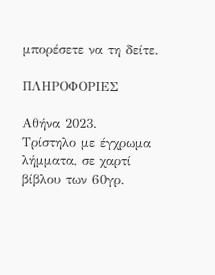μπορέσετε να τη δείτε.

ΠΛΗΡΟΦΟΡΙΕΣ

Αθήνα 2023.
Τρίστηλο με έγχρωμα λήμματα, σε χαρτί βίβλου των 60γρ.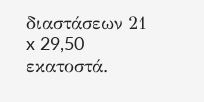διαστάσεων 21 x 29,50 εκατοστά.